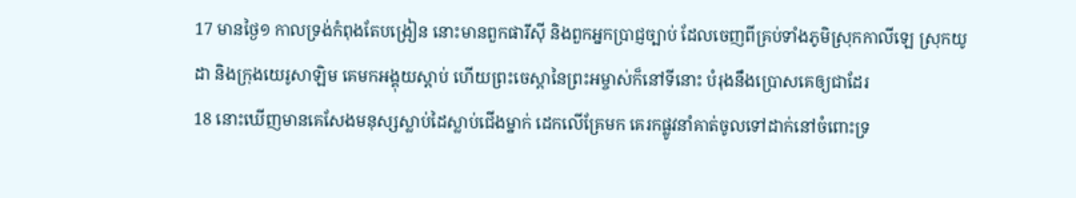17 មានថ្ងៃ១ កាលទ្រង់កំពុងតែបង្រៀន នោះមានពួកផារីស៊ី និងពួកអ្នកប្រាជ្ញច្បាប់ ដែលចេញពីគ្រប់ទាំងភូមិស្រុកកាលីឡេ ស្រុកយូដា និងក្រុងយេរូសាឡិម គេមកអង្គុយស្តាប់ ហើយព្រះចេស្តានៃព្រះអម្ចាស់ក៏នៅទីនោះ បំរុងនឹងប្រោសគេឲ្យជាដែរ
18 នោះឃើញមានគេសែងមនុស្សស្លាប់ដៃស្លាប់ជើងម្នាក់ ដេកលើគ្រែមក គេរកផ្លូវនាំគាត់ចូលទៅដាក់នៅចំពោះទ្រ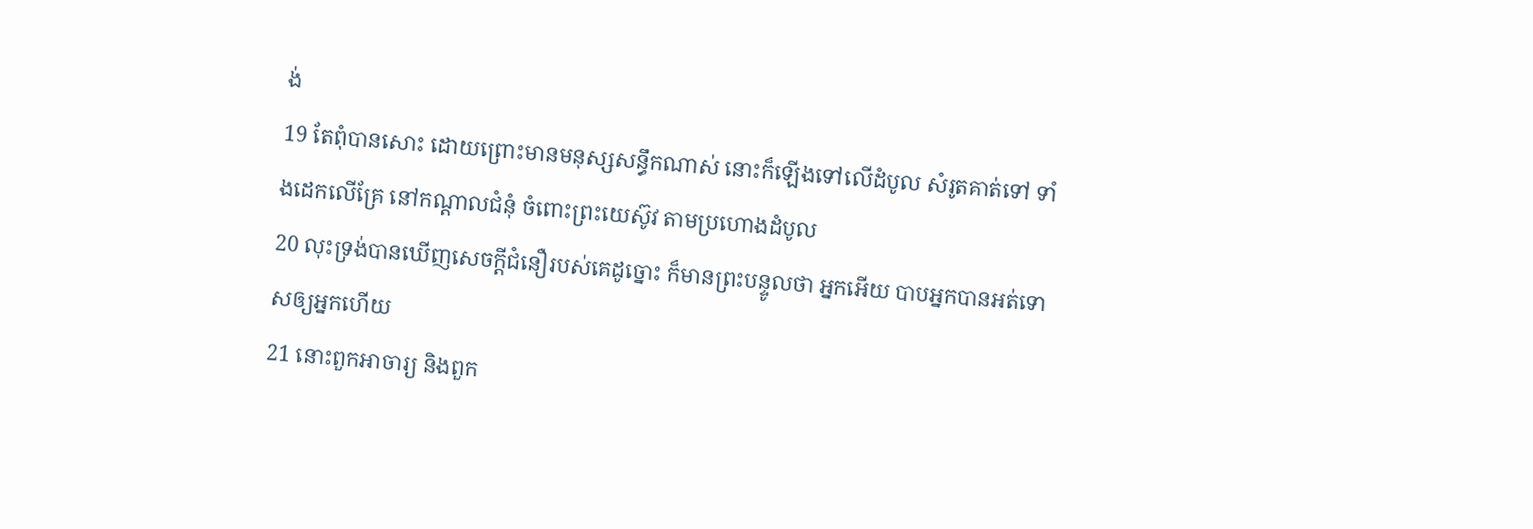ង់
19 តែពុំបានសោះ ដោយព្រោះមានមនុស្សសន្ធឹកណាស់ នោះក៏ឡើងទៅលើដំបូល សំរូតគាត់ទៅ ទាំងដេកលើគ្រែ នៅកណ្តាលជំនុំ ចំពោះព្រះយេស៊ូវ តាមប្រហោងដំបូល
20 លុះទ្រង់បានឃើញសេចក្ដីជំនឿរបស់គេដូច្នោះ ក៏មានព្រះបន្ទូលថា អ្នកអើយ បាបអ្នកបានអត់ទោសឲ្យអ្នកហើយ
21 នោះពួកអាចារ្យ និងពួក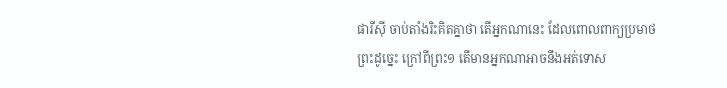ផារីស៊ី ចាប់តាំងរិះគិតគ្នាថា តើអ្នកណានេះ ដែលពោលពាក្យប្រមាថព្រះដូច្នេះ ក្រៅពីព្រះ១ តើមានអ្នកណាអាចនឹងអត់ទោស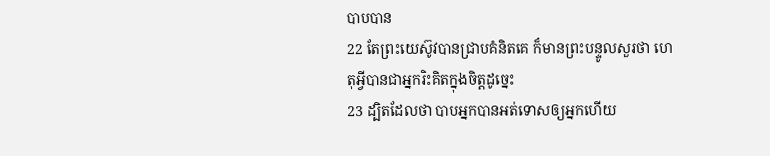បាបបាន
22 តែព្រះយេស៊ូវបានជ្រាបគំនិតគេ ក៏មានព្រះបន្ទូលសួរថា ហេតុអ្វីបានជាអ្នករិះគិតក្នុងចិត្តដូច្នេះ
23 ដ្បិតដែលថា បាបអ្នកបានអត់ទោសឲ្យអ្នកហើយ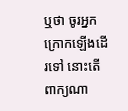ឬថា ចូរអ្នកក្រោកឡើងដើរទៅ នោះតើពាក្យណា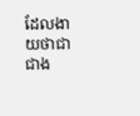ដែលងាយថាជាជាង